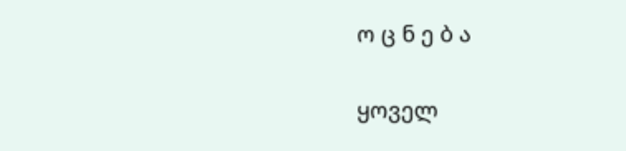ო ც ნ ე ბ ა

ყოველ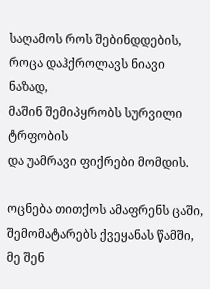საღამოს როს შებინდდების,
როცა დაჰქროლავს ნიავი ნაზად,
მაშინ შემიპყრობს სურვილი ტრფობის
და უამრავი ფიქრები მომდის.

ოცნება თითქოს ამაფრენს ცაში,
შემომატარებს ქვეყანას წამში,
მე შენ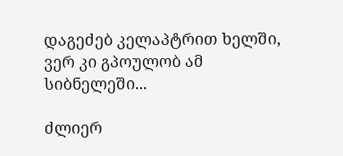დაგეძებ კელაპტრით ხელში,
ვერ კი გპოულობ ამ სიბნელეში...

ძლიერ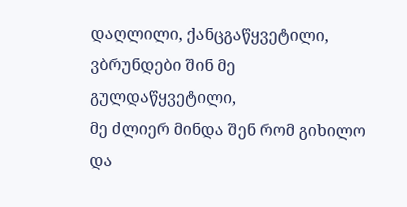დაღლილი, ქანცგაწყვეტილი,
ვბრუნდები შინ მე გულდაწყვეტილი,
მე ძლიერ მინდა შენ რომ გიხილო
და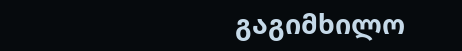გაგიმხილო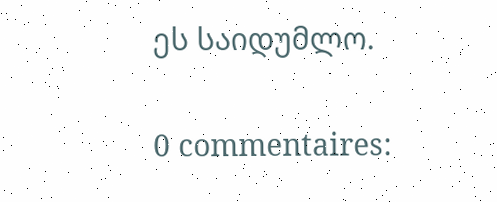ეს საიდუმლო.

0 commentaires: